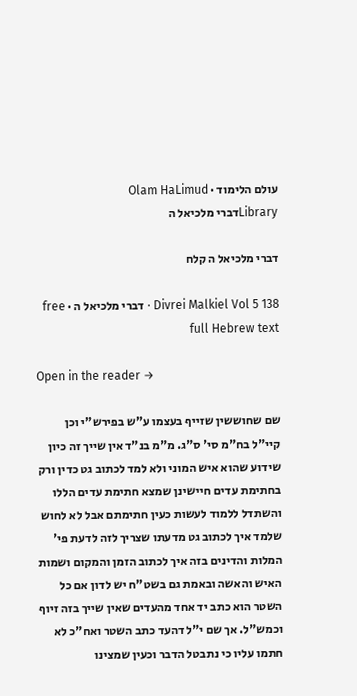עולם הלימוד · Olam HaLimud
Libraryדברי מלכיאל ה

דברי מלכיאל ה קלח

Divrei Malkiel Vol 5 138 · דברי מלכיאל ה · free full Hebrew text

Open in the reader →

שם שחוששין שזייף בעצמו ע"ש בפירש"י וכן קיי"ל בח"מ סי' ס"ג. מ"מ בנ"ד אין שייך זה כיון שידוע שהוא איש המוני ולא למד לכתוב גט כדין ורק בחתימת עדים חיישינן שמצא חתימת עדים הללו והשתדל ללמוד לעשות כעין חתימתם אבל לא לחוש שלמד איך לכתוב גט מדעתו שצריך לזה לדעת פי' המלות והדינים בזה איך לכתוב הזמן והמקום ושמות האיש והאשה ובאמת גם בשט"ח יש לדון אם כל השטר הוא כתב יד אחד מהעדים שאין שייך בזה זיוף וכמש"ל. אך שם י"ל דהעד כתב השטר ואח"כ לא חתמו עליו כי נתבטל הדבר וכעין שמצינו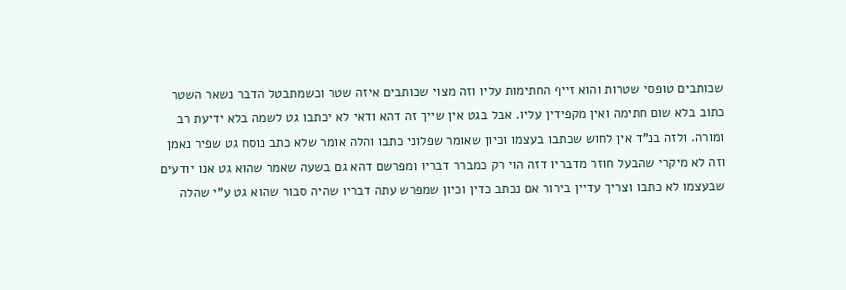שכותבים טופסי שטרות והוא זייף החתימות עליו וזה מצוי שכותבים איזה שטר וכשמתבטל הדבר נשאר השטר כתוב בלא שום חתימה ואין מקפידין עליו. אבל בגט אין שייך זה דהא ודאי לא יכתבו גט לשמה בלא ידיעת רב ומורה. ולזה בנ"ד אין לחוש שכתבו בעצמו וכיון שאומר שפלוני כתבו והלה אומר שלא כתב נוסח גט שפיר נאמן וזה לא מיקרי שהבעל חוזר מדבריו דזה הוי רק כמברר דבריו ומפרשם דהא גם בשעה שאמר שהוא גט אנו יודעים שבעצמו לא כתבו וצריך עדיין בירור אם נכתב כדין וכיון שמפרש עתה דבריו שהיה סבור שהוא גט ע"י שהלה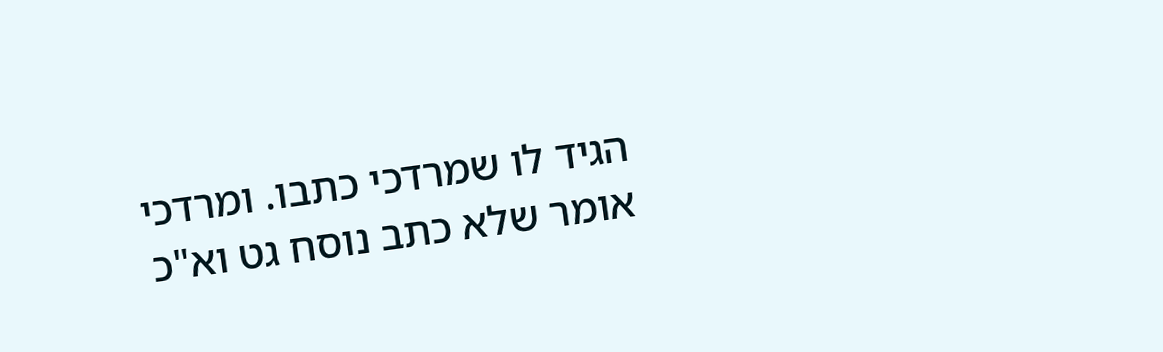הגיד לו שמרדכי כתבו. ומרדכי אומר שלא כתב נוסח גט וא"כ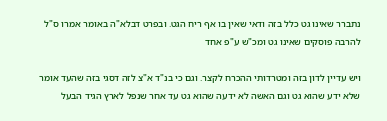נתברר שאינו גט כלל בזה ודאי שאין בו אף ריח הגט. ובפרט דבלא"ה באומר אמרו ס"ל להרבה פוסקים שאינו גט ומכ"ש ע"פ אחד

ויש עדיין לדון בזה ומטרדותי ההכרח לקצר. וגם כי בנ"ד א"צ לזה דסגי בזה שהעד אומר שלא ידע שהוא גט וגם האשה לא ידעה שהוא גט עד אחר שנפל לארץ הגיד הבעל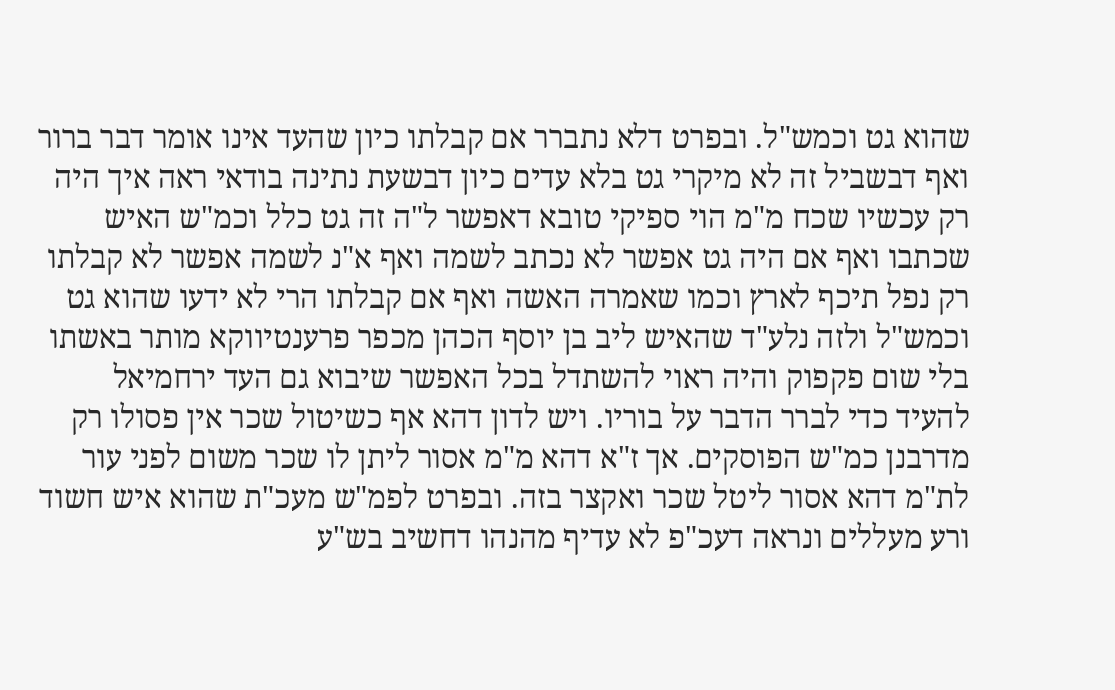שהוא גט וכמש"ל. ובפרט דלא נתברר אם קבלתו כיון שהעד אינו אומר דבר ברור ואף דבשביל זה לא מיקרי גט בלא עדים כיון דבשעת נתינה בודאי ראה איך היה רק עכשיו שכח מ"מ הוי ספיקי טובא דאפשר ל"ה זה גט כלל וכמ"ש האיש שכתבו ואף אם היה גט אפשר לא נכתב לשמה ואף א"נ לשמה אפשר לא קבלתו רק נפל תיכף לארץ וכמו שאמרה האשה ואף אם קבלתו הרי לא ידעו שהוא גט וכמש"ל ולזה נלע"ד שהאיש ליב בן יוסף הכהן מכפר פרענטיווקא מותר באשתו בלי שום פקפוק והיה ראוי להשתדל בכל האפשר שיבוא גם העד ירחמיאל להעיד כדי לברר הדבר על בוריו. ויש לדון דהא אף כשיטול שכר אין פסולו רק מדרבנן כמ"ש הפוסקים. אך ז"א דהא מ"מ אסור ליתן לו שכר משום לפני עור לת"מ דהא אסור ליטל שכר ואקצר בזה. ובפרט לפמ"ש מעכ"ת שהוא איש חשוד ורע מעללים ונראה דעכ"פ לא עדיף מהנהו דחשיב בש"ע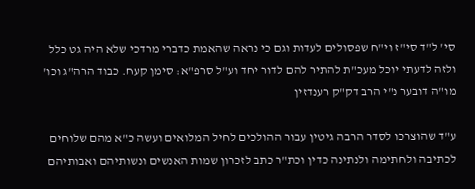סי' ל"ד סי"ז וי"ח שפסולים לעדות וגם כי נראה שהאמת כדברי מרדכי שלא היה גט כלל ולזה לדעתי יוכל מעכ"ת להתיר להם לדור יחד וע"ל סרפ"א: סימן קעח. כבוד הרה"ג וכו' מו"ה דובער נ"י הרב דק"ק רענדזין

ע"ד שהוצרכו לסדר הרבה גיטין עבור ההולכים לחיל המלואים ועשה כ"א מהם שלוחים לכתיבה ולחתימה ולנתינה כדין וכת"ר כתב לזכרון שמות האנשים ונשותיהם ואבותיהם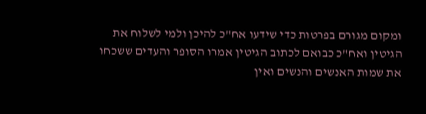ומקום מגורם בפרטות כדי שידעו אח"כ להיכן ולמי לשלוח את הגיטין ואח"כ כבואם לכתוב הגיטין אמרו הסופר והעדים ששכחו את שמות האנשים והנשים ואין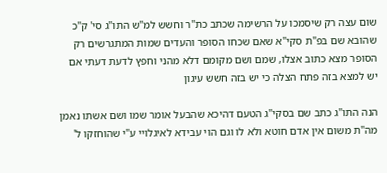שום עצה רק שיסמכו על הרשימה שכתב כת"ר וחשש למ"ש התו"ג סי' ק"כ שהובא שם בפ"ת סקי"א שאם שכחו הסופר והעדים שמות המתגרשים רק הסופר מצא כתוב אצלו, שמם ושם מקומם דלא מהני וחפץ לדעת דעתי אם יש למצא בזה פתח הצלה כי יש בזה חשש עיגון

הנה התו"ג כתב שם בסקי"ג הטעם דהיכא שהבעל אומר שמו ושם אשתו נאמן מה"ת משום אין אדם חוטא ולא לו וגם הוי עבידא לאיגלויי ע"י שהוחזקו ל'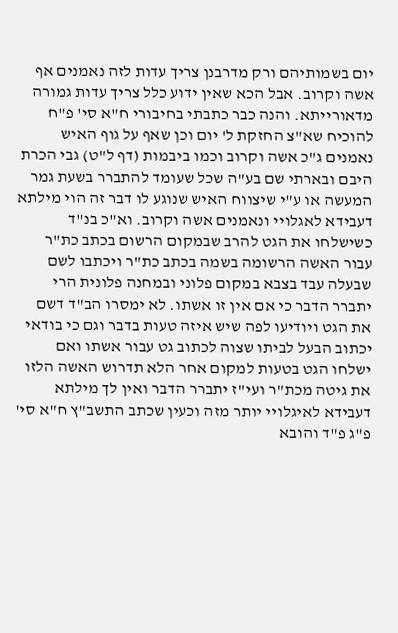יום בשמותיהם ורק מדרבנן צריך עדות לזה נאמנים אף אשה וקרוב. אבל הכא שאין ידוע כלל צריך עדות גמורה מדאורייתא. והנה כבר כתבתי בחיבורי ח"א סי' פ"ח להוכיח שא"צ החזקת ל' יום וכן שאף על גוף האיש נאמנים ג"כ אשה וקרוב וכמו ביבמות (דף ל"ט) גבי הכרת היבם ובארתי שם בע"ה שכל שעומד להתברר בשעת גמר המעשה או ע"י שיצווח האיש שנוגע לו דבר זה הוי מילתא דעבידא לאגלויי ונאמנים אשה וקרוב. וא"כ בנ"ד כשישלחו את הגט להרב שבמקום הרשום בכתב כת"ר עבור האשה הרשומה בשמה בכתב כת"ר ויכתבו לשם שבעלה עבד בצבא במקום פלוני ובמחנה פלונית הרי יתברר הדבר כי אם אין זו אשתו. לא ימסרו הב"ד דשם את הגט ויודיעו לפה שיש איזה טעות בדבר וגם כי בודאי יכתוב הבעל לביתו שצוה לכתוב גט עבור אשתו ואם ישלחו הגט בטעות למקום אחר הלא תדרוש האשה הלזו את גיטה מכת"ר ועי"ז יתברר הדבר ואין לך מילתא דעבידא לאיגלויי יותר מזה וכעין שכתב התשב"ץ ח"א סי' פ"ג פ"ד והובא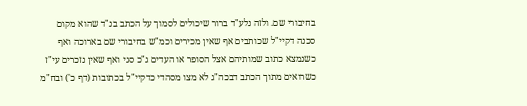בחיבורי שם. ולזה נלע"ד ברור שיכולים לסמוך על הכתב בנ"ד שהוא מקום סכנה דקיי"ל שכותבים אף שאין מכירים וכמ"ש בחיבורי שם בארוכה ואף כשנמצא כתוב שמותיהם אצל הסופר או העדים ג"כ סגי ואף שאין נזכרים עי"ז כשרואים מתוך הכתב דבכה"ג לא מצו מסהדי כדקיי"ל בכתובות (דף כ') ובח"מ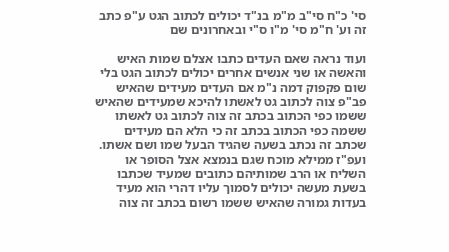סי' כ"ח סי"ב מ"מ בנ"ד יכולים לכתוב הגט ע"פ כתב זה וע' ח"מ סי' מ"ו ס"י ובאחרונים שם

ועוד נראה שאם העדים כתבו אצלם שמות האיש והאשה או שני אנשים אחרים יכולים לכתוב הגט בלי שום פקפוק דמה נ"מ אם העדים מעידים שהאיש פב"פ צוה לכתוב גט לאשתו להיכא שמעידים שהאיש ששמו כפי הכתוב בכתב זה צוה לכתוב גט לאשתו ששמה כפי הכתוב בכתב זה כי הלא הם מעידים שכתב זה נכתב בשעה שהגיד הבעל שמו ושם אשתו. ועפ"ז ממילא מוכח שגם בנמצא אצל הסופר או השליח או הרב שמותיהם כתובים שמעיד שכתבו בשעת מעשה יכולים לסמוך עליו דהרי הוא מעיד בעדות גמורה שהאיש ששמו רשום בכתב זה צוה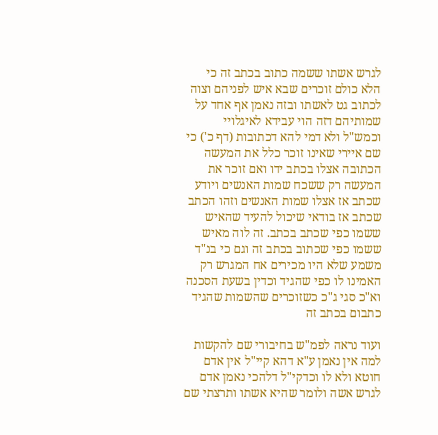לגרש אשתו ששמה כתוב בכתב זה כי הלא כולם זוכרים שבא איש לפניהם וצוה לכתוב גט לאשתו ובזה נאמן אף אחד על שמותיהם דזה הוי עבידא לאיגלויי וכמש"ל ולא דמי להא דכתובות (דף כ') כי שם איירי שאינו זוכר כלל את המעשה הכתובה אצלו בכתב ידו ואם זוכר את המעשה רק ששכח שמות האנשים ויודע שכתב אז אצלו שמות האנשים וזהו הכתב שכתב אז בודאי שיכול להעיד שהאיש ששמו כפי שכתב בכתב. זה לוה מאיש ששמו כפי שכתוב בכתב זה וגם כי בנ"ד משמע שלא היו מכירים אח המגרש רק האמינו לו כפי שהגיד וכדין בשעת הסכנה וא"כ סגי ג"כ כשזוכרים שהשמות שהגיד כתבום בכתב זה

ועוד נראה לפמ"ש בחיבורי שם להקשות למה אין נאמן ע"א דהא קיי"ל אין אדם חוטא ולא לו וכדקי"ל דלהכי נאמן אדם לגרש אשה ולומר שהיא אשתו ותרצתי שם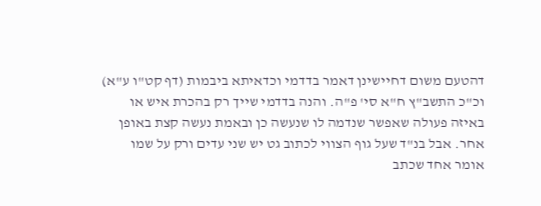דהטעם משום דחיישינן דאמר בדדמי וכדאיתא ביבמות (דף קט"ו ע"א) וכ"כ התשב"ץ ח"א סי' פ"ה. והנה בדדמי שייך רק בהכרת איש או באיזה פעולה שאפשר שנדמה לו שנעשה כן ובאמת נעשה קצת באופן אחר. אבל בנ"ד שעל גוף הצווי לכתוב גט יש שני עדים ורק על שמו אומר אחד שכתב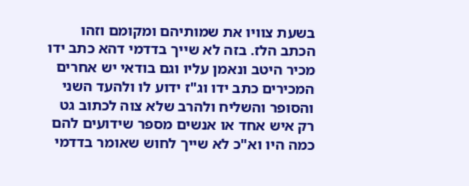בשעת צוויו את שמותיהם ומקומם וזהו הכתב הלז. בזה לא שייך בדדמי דהא כתב ידו מכיר היטב ונאמן עליו וגם בודאי יש אחרים המכירים כתב ידו וג"ז ידוע לו ולהעד השני והסופר והשליח ולהרב שלא צוה לכתוב גט רק איש אחד או אנשים מספר שידועים להם כמה היו וא"כ לא שייך לחוש שאומר בדדמי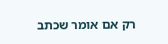רק אם אומר שכתב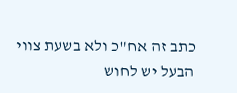כתב זה אח"כ ולא בשעת צווי הבעל יש לחוש